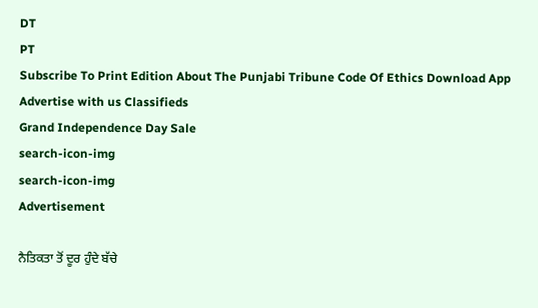DT
PT
Subscribe To Print Edition About The Punjabi Tribune Code Of Ethics Download App Advertise with us Classifieds
Grand Independence Day Sale
search-icon-img
search-icon-img
Advertisement

ਨੈਤਿਕਤਾ ਤੋਂ ਦੂਰ ਹੁੰਦੇ ਬੱਚੇ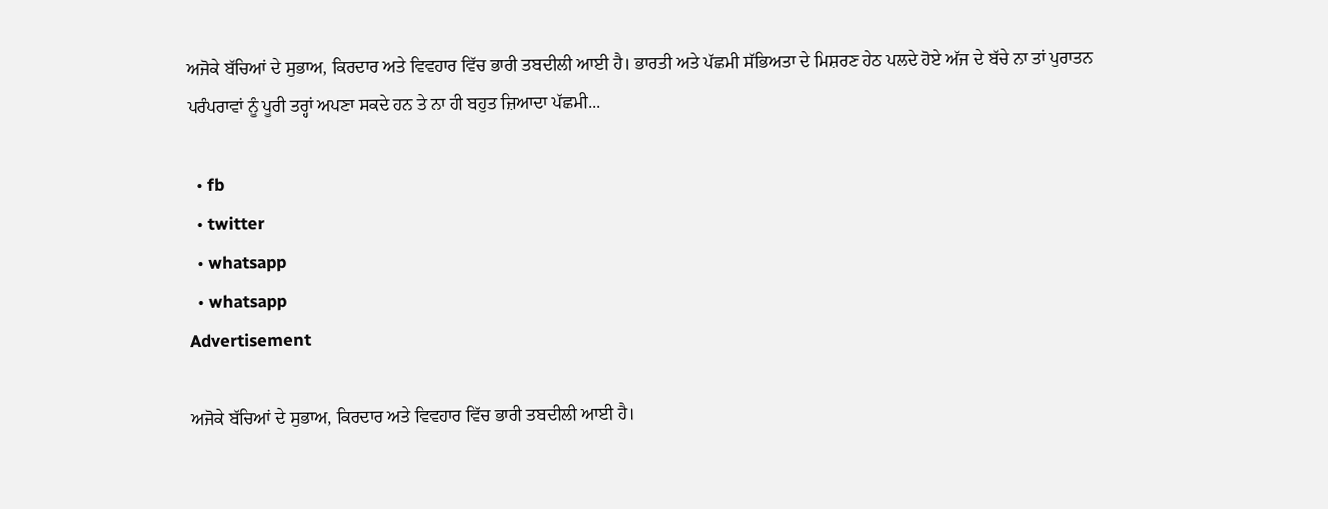ਅਜੋਕੇ ਬੱਚਿਆਂ ਦੇ ਸੁਭਾਅ, ਕਿਰਦਾਰ ਅਤੇ ਵਿਵਹਾਰ ਵਿੱਚ ਭਾਰੀ ਤਬਦੀਲੀ ਆਈ ਹੈ। ਭਾਰਤੀ ਅਤੇ ਪੱਛਮੀ ਸੱਭਿਅਤਾ ਦੇ ਮਿਸ਼ਰਣ ਹੇਠ ਪਲਦੇ ਹੋਏ ਅੱਜ ਦੇ ਬੱਚੇ ਨਾ ਤਾਂ ਪੁਰਾਤਨ ਪਰੰਪਰਾਵਾਂ ਨੂੰ ਪੂਰੀ ਤਰ੍ਹਾਂ ਅਪਣਾ ਸਕਦੇ ਹਨ ਤੇ ਨਾ ਹੀ ਬਹੁਤ ਜ਼ਿਆਦਾ ਪੱਛਮੀ...

  • fb
  • twitter
  • whatsapp
  • whatsapp
Advertisement

ਅਜੋਕੇ ਬੱਚਿਆਂ ਦੇ ਸੁਭਾਅ, ਕਿਰਦਾਰ ਅਤੇ ਵਿਵਹਾਰ ਵਿੱਚ ਭਾਰੀ ਤਬਦੀਲੀ ਆਈ ਹੈ।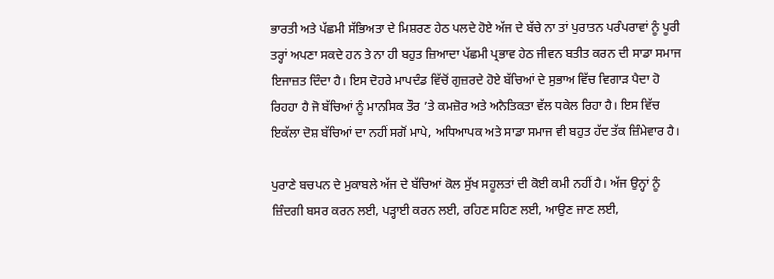ਭਾਰਤੀ ਅਤੇ ਪੱਛਮੀ ਸੱਭਿਅਤਾ ਦੇ ਮਿਸ਼ਰਣ ਹੇਠ ਪਲਦੇ ਹੋਏ ਅੱਜ ਦੇ ਬੱਚੇ ਨਾ ਤਾਂ ਪੁਰਾਤਨ ਪਰੰਪਰਾਵਾਂ ਨੂੰ ਪੂਰੀ ਤਰ੍ਹਾਂ ਅਪਣਾ ਸਕਦੇ ਹਨ ਤੇ ਨਾ ਹੀ ਬਹੁਤ ਜ਼ਿਆਦਾ ਪੱਛਮੀ ਪ੍ਰਭਾਵ ਹੇਠ ਜੀਵਨ ਬਤੀਤ ਕਰਨ ਦੀ ਸਾਡਾ ਸਮਾਜ ਇਜਾਜ਼ਤ ਦਿੰਦਾ ਹੈ। ਇਸ ਦੋਹਰੇ ਮਾਪਦੰਡ ਵਿੱਚੋਂ ਗੁਜ਼ਰਦੇ ਹੋਏ ਬੱਚਿਆਂ ਦੇ ਸੁਭਾਅ ਵਿੱਚ ਵਿਗਾੜ ਪੈਦਾ ਹੋ ਰਿਹਹਾ ਹੈ ਜੋ ਬੱਚਿਆਂ ਨੂੰ ਮਾਨਸਿਕ ਤੌਰ ’ਤੇ ਕਮਜ਼ੋਰ ਅਤੇ ਅਨੈਤਿਕਤਾ ਵੱਲ ਧਕੇਲ ਰਿਹਾ ਹੈ। ਇਸ ਵਿੱਚ ਇਕੱਲਾ ਦੋਸ਼ ਬੱਚਿਆਂ ਦਾ ਨਹੀਂ ਸਗੋਂ ਮਾਪੇ, ਅਧਿਆਪਕ ਅਤੇ ਸਾਡਾ ਸਮਾਜ ਵੀ ਬਹੁਤ ਹੱਦ ਤੱਕ ਜ਼ਿੰਮੇਵਾਰ ਹੈ।

ਪੁਰਾਣੇ ਬਚਪਨ ਦੇ ਮੁਕਾਬਲੇ ਅੱਜ ਦੇ ਬੱਚਿਆਂ ਕੋਲ ਸੁੱਖ ਸਹੂਲਤਾਂ ਦੀ ਕੋਈ ਕਮੀ ਨਹੀਂ ਹੈ। ਅੱਜ ਉਨ੍ਹਾਂ ਨੂੰ ਜ਼ਿੰਦਗੀ ਬਸਰ ਕਰਨ ਲਈ, ਪੜ੍ਹਾਈ ਕਰਨ ਲਈ, ਰਹਿਣ ਸਹਿਣ ਲਈ, ਆਉਣ ਜਾਣ ਲਈ,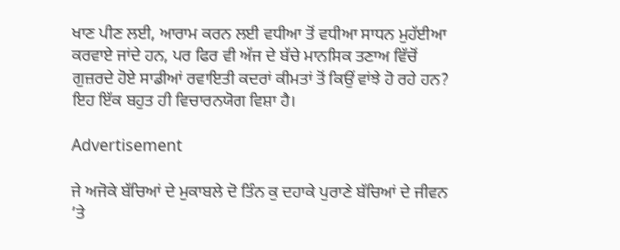ਖਾਣ ਪੀਣ ਲਈ, ਆਰਾਮ ਕਰਨ ਲਈ ਵਧੀਆ ਤੋਂ ਵਧੀਆ ਸਾਧਨ ਮੁਹੱਈਆ ਕਰਵਾਏ ਜਾਂਦੇ ਹਨ, ਪਰ ਫਿਰ ਵੀ ਅੱਜ ਦੇ ਬੱਚੇ ਮਾਨਸਿਕ ਤਣਾਅ ਵਿੱਚੋਂ ਗੁਜ਼ਰਦੇ ਹੋਏ ਸਾਡੀਆਂ ਰਵਾਇਤੀ ਕਦਰਾਂ ਕੀਮਤਾਂ ਤੋਂ ਕਿਉਂ ਵਾਂਝੇ ਹੋ ਰਹੇ ਹਨ? ਇਹ ਇੱਕ ਬਹੁਤ ਹੀ ਵਿਚਾਰਨਯੋਗ ਵਿਸ਼ਾ ਹੈ।

Advertisement

ਜੇ ਅਜੋਕੇ ਬੱਚਿਆਂ ਦੇ ਮੁਕਾਬਲੇ ਦੋ ਤਿੰਨ ਕੁ ਦਹਾਕੇ ਪੁਰਾਣੇ ਬੱਚਿਆਂ ਦੇ ਜੀਵਨ ’ਤੇ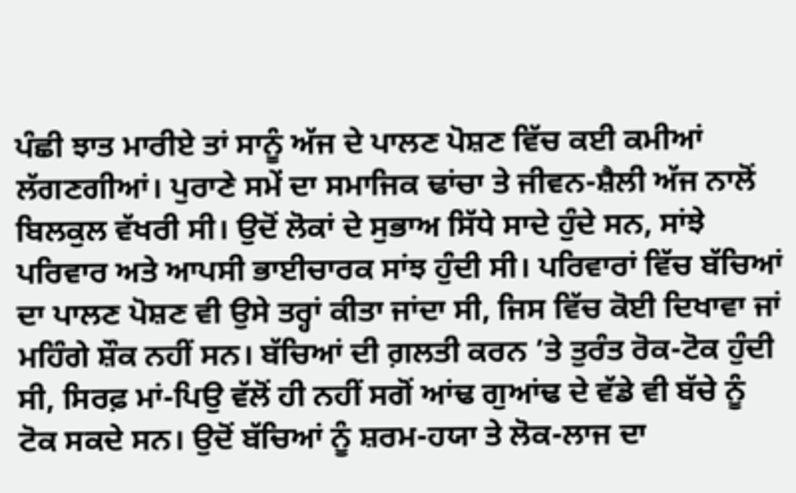ਪੰਛੀ ਝਾਤ ਮਾਰੀਏ ਤਾਂ ਸਾਨੂੰ ਅੱਜ ਦੇ ਪਾਲਣ ਪੋਸ਼ਣ ਵਿੱਚ ਕਈ ਕਮੀਆਂ ਲੱਗਣਗੀਆਂ। ਪੁਰਾਣੇ ਸਮੇਂ ਦਾ ਸਮਾਜਿਕ ਢਾਂਚਾ ਤੇ ਜੀਵਨ-ਸ਼ੈਲੀ ਅੱਜ ਨਾਲੋਂ ਬਿਲਕੁਲ ਵੱਖਰੀ ਸੀ। ਉਦੋਂ ਲੋਕਾਂ ਦੇ ਸੁਭਾਅ ਸਿੱਧੇ ਸਾਦੇ ਹੁੰਦੇ ਸਨ, ਸਾਂਝੇ ਪਰਿਵਾਰ ਅਤੇ ਆਪਸੀ ਭਾਈਚਾਰਕ ਸਾਂਝ ਹੁੰਦੀ ਸੀ। ਪਰਿਵਾਰਾਂ ਵਿੱਚ ਬੱਚਿਆਂ ਦਾ ਪਾਲਣ ਪੋਸ਼ਣ ਵੀ ਉਸੇ ਤਰ੍ਹਾਂ ਕੀਤਾ ਜਾਂਦਾ ਸੀ, ਜਿਸ ਵਿੱਚ ਕੋਈ ਦਿਖਾਵਾ ਜਾਂ ਮਹਿੰਗੇ ਸ਼ੌਕ ਨਹੀਂ ਸਨ। ਬੱਚਿਆਂ ਦੀ ਗ਼ਲਤੀ ਕਰਨ ’ਤੇ ਤੁਰੰਤ ਰੋਕ-ਟੋਕ ਹੁੰਦੀ ਸੀ, ਸਿਰਫ਼ ਮਾਂ-ਪਿਉ ਵੱਲੋਂ ਹੀ ਨਹੀਂ ਸਗੋਂ ਆਂਢ ਗੁਆਂਢ ਦੇ ਵੱਡੇ ਵੀ ਬੱਚੇ ਨੂੰ ਟੋਕ ਸਕਦੇ ਸਨ। ਉਦੋਂ ਬੱਚਿਆਂ ਨੂੰ ਸ਼ਰਮ-ਹਯਾ ਤੇ ਲੋਕ-ਲਾਜ ਦਾ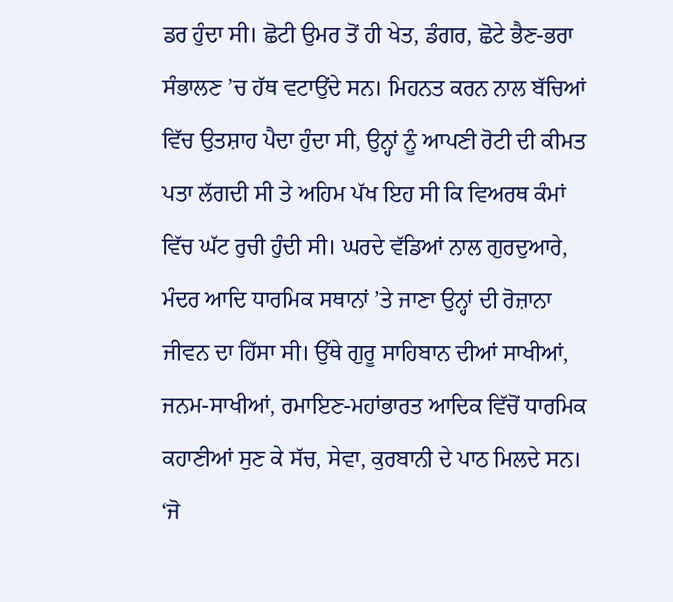ਡਰ ਹੁੰਦਾ ਸੀ। ਛੋਟੀ ਉਮਰ ਤੋਂ ਹੀ ਖੇਤ, ਡੰਗਰ, ਛੋਟੇ ਭੈਣ-ਭਰਾ ਸੰਭਾਲਣ ’ਚ ਹੱਥ ਵਟਾਉਂਦੇ ਸਨ। ਮਿਹਨਤ ਕਰਨ ਨਾਲ ਬੱਚਿਆਂ ਵਿੱਚ ਉਤਸ਼ਾਹ ਪੈਦਾ ਹੁੰਦਾ ਸੀ, ਉਨ੍ਹਾਂ ਨੂੰ ਆਪਣੀ ਰੋਟੀ ਦੀ ਕੀਮਤ ਪਤਾ ਲੱਗਦੀ ਸੀ ਤੇ ਅਹਿਮ ਪੱਖ ਇਹ ਸੀ ਕਿ ਵਿਅਰਥ ਕੰਮਾਂ ਵਿੱਚ ਘੱਟ ਰੁਚੀ ਹੁੰਦੀ ਸੀ। ਘਰਦੇ ਵੱਡਿਆਂ ਨਾਲ ਗੁਰਦੁਆਰੇ, ਮੰਦਰ ਆਦਿ ਧਾਰਮਿਕ ਸਥਾਨਾਂ ’ਤੇ ਜਾਣਾ ਉਨ੍ਹਾਂ ਦੀ ਰੋਜ਼ਾਨਾ ਜੀਵਨ ਦਾ ਹਿੱਸਾ ਸੀ। ਉੱਥੇ ਗੁਰੂ ਸਾਹਿਬਾਨ ਦੀਆਂ ਸਾਖੀਆਂ, ਜਨਮ-ਸਾਖੀਆਂ, ਰਮਾਇਣ-ਮਹਾਂਭਾਰਤ ਆਦਿਕ ਵਿੱਚੋਂ ਧਾਰਮਿਕ ਕਹਾਣੀਆਂ ਸੁਣ ਕੇ ਸੱਚ, ਸੇਵਾ, ਕੁਰਬਾਨੀ ਦੇ ਪਾਠ ਮਿਲਦੇ ਸਨ। ‘ਜੋ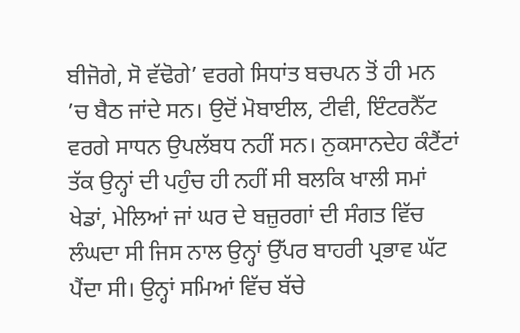ਬੀਜੋਗੇ, ਸੋ ਵੱਢੋਗੇ’ ਵਰਗੇ ਸਿਧਾਂਤ ਬਚਪਨ ਤੋਂ ਹੀ ਮਨ ’ਚ ਬੈਠ ਜਾਂਦੇ ਸਨ। ਉਦੋਂ ਮੋਬਾਈਲ, ਟੀਵੀ, ਇੰਟਰਨੈੱਟ ਵਰਗੇ ਸਾਧਨ ਉਪਲੱਬਧ ਨਹੀਂ ਸਨ। ਨੁਕਸਾਨਦੇਹ ਕੰਟੈਂਟਾਂ ਤੱਕ ਉਨ੍ਹਾਂ ਦੀ ਪਹੁੰਚ ਹੀ ਨਹੀਂ ਸੀ ਬਲਕਿ ਖਾਲੀ ਸਮਾਂ ਖੇਡਾਂ, ਮੇਲਿਆਂ ਜਾਂ ਘਰ ਦੇ ਬਜ਼ੁਰਗਾਂ ਦੀ ਸੰਗਤ ਵਿੱਚ ਲੰਘਦਾ ਸੀ ਜਿਸ ਨਾਲ ਉਨ੍ਹਾਂ ਉੱਪਰ ਬਾਹਰੀ ਪ੍ਰਭਾਵ ਘੱਟ ਪੈਂਦਾ ਸੀ। ਉਨ੍ਹਾਂ ਸਮਿਆਂ ਵਿੱਚ ਬੱਚੇ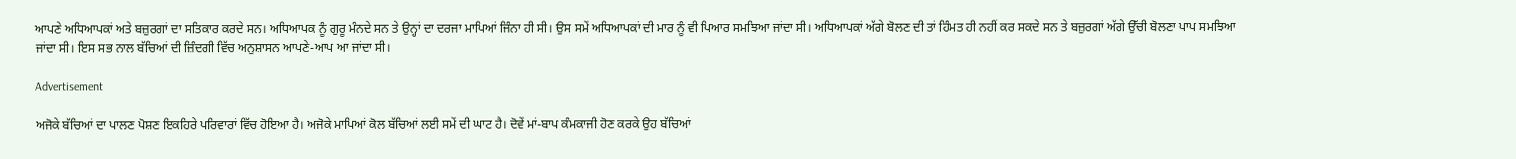ਆਪਣੇ ਅਧਿਆਪਕਾਂ ਅਤੇ ਬਜ਼ੁਰਗਾਂ ਦਾ ਸਤਿਕਾਰ ਕਰਦੇ ਸਨ। ਅਧਿਆਪਕ ਨੂੰ ਗੁਰੂ ਮੰਨਦੇ ਸਨ ਤੇ ਉਨ੍ਹਾਂ ਦਾ ਦਰਜਾ ਮਾਪਿਆਂ ਜਿੰਨਾ ਹੀ ਸੀ। ਉਸ ਸਮੇਂ ਅਧਿਆਪਕਾਂ ਦੀ ਮਾਰ ਨੂੰ ਵੀ ਪਿਆਰ ਸਮਝਿਆ ਜਾਂਦਾ ਸੀ। ਅਧਿਆਪਕਾਂ ਅੱਗੇ ਬੋਲਣ ਦੀ ਤਾਂ ਹਿੰਮਤ ਹੀ ਨਹੀਂ ਕਰ ਸਕਦੇ ਸਨ ਤੇ ਬਜ਼ੁਰਗਾਂ ਅੱਗੇ ਉੱਚੀ ਬੋਲਣਾ ਪਾਪ ਸਮਝਿਆ ਜਾਂਦਾ ਸੀ। ਇਸ ਸਭ ਨਾਲ ਬੱਚਿਆਂ ਦੀ ਜ਼ਿੰਦਗੀ ਵਿੱਚ ਅਨੁਸ਼ਾਸਨ ਆਪਣੇ-ਆਪ ਆ ਜਾਂਦਾ ਸੀ।

Advertisement

ਅਜੋਕੇ ਬੱਚਿਆਂ ਦਾ ਪਾਲਣ ਪੋਸ਼ਣ ਇਕਹਿਰੇ ਪਰਿਵਾਰਾਂ ਵਿੱਚ ਹੋਇਆ ਹੈ। ਅਜੋਕੇ ਮਾਪਿਆਂ ਕੋਲ ਬੱਚਿਆਂ ਲਈ ਸਮੇਂ ਦੀ ਘਾਟ ਹੈ। ਦੋਵੇਂ ਮਾਂ-ਬਾਪ ਕੰਮਕਾਜੀ ਹੋਣ ਕਰਕੇ ਉਹ ਬੱਚਿਆਂ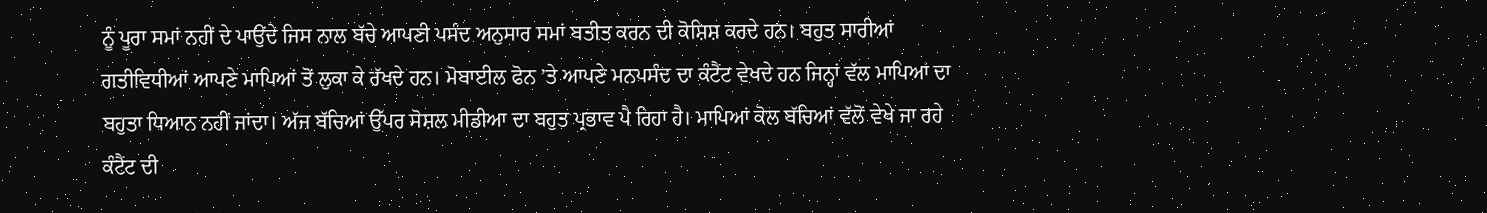ਨੂੰ ਪੂਰਾ ਸਮਾਂ ਨਹੀਂ ਦੇ ਪਾਉਂਦੇ ਜਿਸ ਨਾਲ ਬੱਚੇ ਆਪਣੀ ਪਸੰਦ ਅਨੁਸਾਰ ਸਮਾਂ ਬਤੀਤ ਕਰਨ ਦੀ ਕੋਸ਼ਿਸ਼ ਕਰਦੇ ਹਨ। ਬਹੁਤ ਸਾਰੀਆਂ ਗਤੀਵਿਧੀਆਂ ਆਪਣੇ ਮਾਪਿਆਂ ਤੋਂ ਲੁਕਾ ਕੇ ਰੱਖਦੇ ਹਨ। ਮੋਬਾਈਲ ਫੋਨ ’ਤੇ ਆਪਣੇ ਮਨਪਸੰਦ ਦਾ ਕੰਟੈਂਟ ਵੇਖਦੇ ਹਨ ਜਿਨ੍ਹਾਂ ਵੱਲ ਮਾਪਿਆਂ ਦਾ ਬਹੁਤਾ ਧਿਆਨ ਨਹੀਂ ਜਾਂਦਾ। ਅੱਜ ਬੱਚਿਆਂ ਉੱਪਰ ਸੋਸ਼ਲ ਮੀਡੀਆ ਦਾ ਬਹੁਤ ਪ੍ਰਭਾਵ ਪੈ ਰਿਹਾ ਹੈ। ਮਾਪਿਆਂ ਕੋਲ ਬੱਚਿਆਂ ਵੱਲੋਂ ਵੇਖੇ ਜਾ ਰਹੇ ਕੰਟੈਂਟ ਦੀ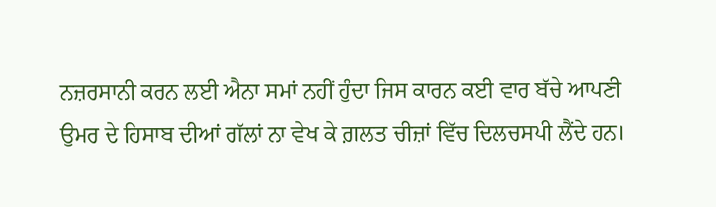ਨਜ਼ਰਸਾਨੀ ਕਰਨ ਲਈ ਐਨਾ ਸਮਾਂ ਨਹੀਂ ਹੁੰਦਾ ਜਿਸ ਕਾਰਨ ਕਈ ਵਾਰ ਬੱਚੇ ਆਪਣੀ ਉਮਰ ਦੇ ਹਿਸਾਬ ਦੀਆਂ ਗੱਲਾਂ ਨਾ ਵੇਖ ਕੇ ਗ਼ਲਤ ਚੀਜ਼ਾਂ ਵਿੱਚ ਦਿਲਚਸਪੀ ਲੈਂਦੇ ਹਨ।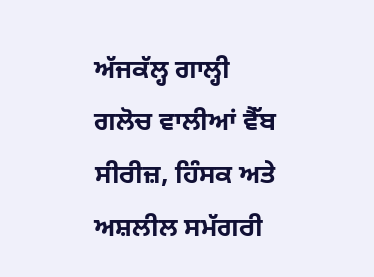ਅੱਜਕੱਲ੍ਹ ਗਾਲ੍ਹੀ ਗਲੋਚ ਵਾਲੀਆਂ ਵੈੱਬ ਸੀਰੀਜ਼, ਹਿੰਸਕ ਅਤੇ ਅਸ਼ਲੀਲ ਸਮੱਗਰੀ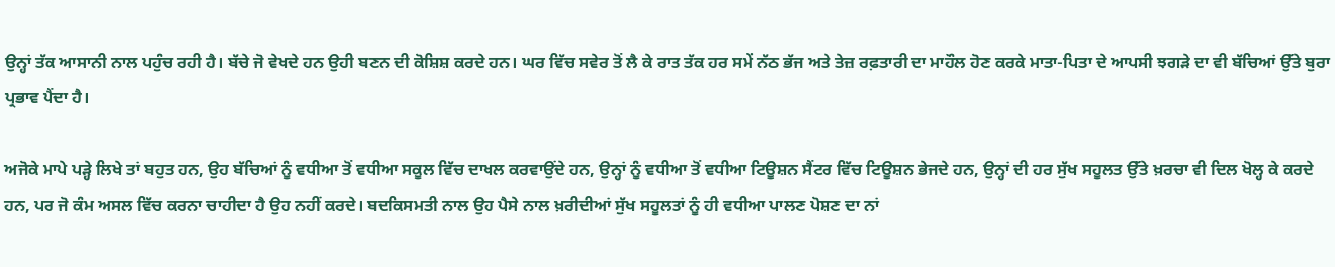ਉਨ੍ਹਾਂ ਤੱਕ ਆਸਾਨੀ ਨਾਲ ਪਹੁੰਚ ਰਹੀ ਹੈ। ਬੱਚੇ ਜੋ ਵੇਖਦੇ ਹਨ ਉਹੀ ਬਣਨ ਦੀ ਕੋਸ਼ਿਸ਼ ਕਰਦੇ ਹਨ। ਘਰ ਵਿੱਚ ਸਵੇਰ ਤੋਂ ਲੈ ਕੇ ਰਾਤ ਤੱਕ ਹਰ ਸਮੇਂ ਨੱਠ ਭੱਜ ਅਤੇ ਤੇਜ਼ ਰਫ਼ਤਾਰੀ ਦਾ ਮਾਹੌਲ ਹੋਣ ਕਰਕੇ ਮਾਤਾ-ਪਿਤਾ ਦੇ ਆਪਸੀ ਝਗੜੇ ਦਾ ਵੀ ਬੱਚਿਆਂ ਉੱਤੇ ਬੁਰਾ ਪ੍ਰਭਾਵ ਪੈਂਦਾ ਹੈ।

ਅਜੋਕੇ ਮਾਪੇ ਪੜ੍ਹੇ ਲਿਖੇ ਤਾਂ ਬਹੁਤ ਹਨ, ਉਹ ਬੱਚਿਆਂ ਨੂੰ ਵਧੀਆ ਤੋਂ ਵਧੀਆ ਸਕੂਲ ਵਿੱਚ ਦਾਖਲ ਕਰਵਾਉਂਦੇ ਹਨ, ਉਨ੍ਹਾਂ ਨੂੰ ਵਧੀਆ ਤੋਂ ਵਧੀਆ ਟਿਊਸ਼ਨ ਸੈਂਟਰ ਵਿੱਚ ਟਿਊਸ਼ਨ ਭੇਜਦੇ ਹਨ, ਉਨ੍ਹਾਂ ਦੀ ਹਰ ਸੁੱਖ ਸਹੂਲਤ ਉੱਤੇ ਖ਼ਰਚਾ ਵੀ ਦਿਲ ਖੋਲ੍ਹ ਕੇ ਕਰਦੇ ਹਨ, ਪਰ ਜੋ ਕੰਮ ਅਸਲ ਵਿੱਚ ਕਰਨਾ ਚਾਹੀਦਾ ਹੈ ਉਹ ਨਹੀਂ ਕਰਦੇ। ਬਦਕਿਸਮਤੀ ਨਾਲ ਉਹ ਪੈਸੇ ਨਾਲ ਖ਼ਰੀਦੀਆਂ ਸੁੱਖ ਸਹੂਲਤਾਂ ਨੂੰ ਹੀ ਵਧੀਆ ਪਾਲਣ ਪੋਸ਼ਣ ਦਾ ਨਾਂ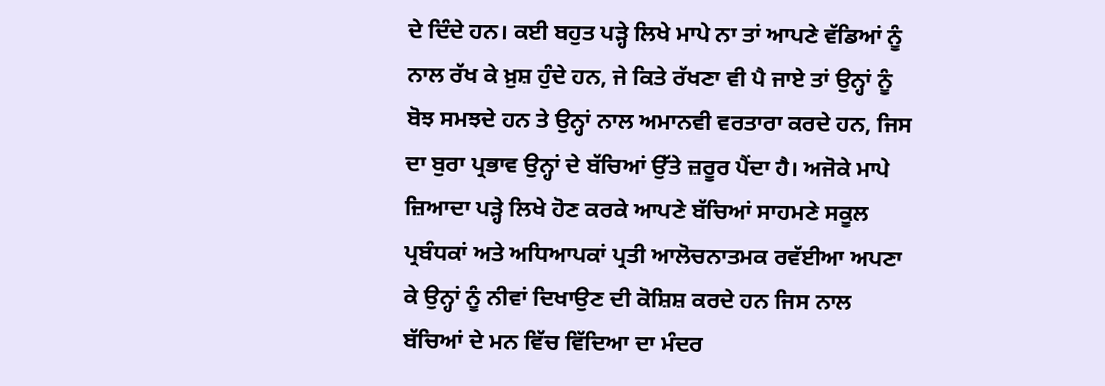ਦੇ ਦਿੰਦੇ ਹਨ। ਕਈ ਬਹੁਤ ਪੜ੍ਹੇ ਲਿਖੇ ਮਾਪੇ ਨਾ ਤਾਂ ਆਪਣੇ ਵੱਡਿਆਂ ਨੂੰ ਨਾਲ ਰੱਖ ਕੇ ਖ਼ੁਸ਼ ਹੁੰਦੇ ਹਨ, ਜੇ ਕਿਤੇ ਰੱਖਣਾ ਵੀ ਪੈ ਜਾਏ ਤਾਂ ਉਨ੍ਹਾਂ ਨੂੰ ਬੋਝ ਸਮਝਦੇ ਹਨ ਤੇ ਉਨ੍ਹਾਂ ਨਾਲ ਅਮਾਨਵੀ ਵਰਤਾਰਾ ਕਰਦੇ ਹਨ, ਜਿਸ ਦਾ ਬੁਰਾ ਪ੍ਰਭਾਵ ਉਨ੍ਹਾਂ ਦੇ ਬੱਚਿਆਂ ਉੱਤੇ ਜ਼ਰੂਰ ਪੈਂਦਾ ਹੈ। ਅਜੋਕੇ ਮਾਪੇ ਜ਼ਿਆਦਾ ਪੜ੍ਹੇ ਲਿਖੇ ਹੋਣ ਕਰਕੇ ਆਪਣੇ ਬੱਚਿਆਂ ਸਾਹਮਣੇ ਸਕੂਲ ਪ੍ਰਬੰਧਕਾਂ ਅਤੇ ਅਧਿਆਪਕਾਂ ਪ੍ਰਤੀ ਆਲੋਚਨਾਤਮਕ ਰਵੱਈਆ ਅਪਣਾ ਕੇ ਉਨ੍ਹਾਂ ਨੂੰ ਨੀਵਾਂ ਦਿਖਾਉਣ ਦੀ ਕੋਸ਼ਿਸ਼ ਕਰਦੇ ਹਨ ਜਿਸ ਨਾਲ ਬੱਚਿਆਂ ਦੇ ਮਨ ਵਿੱਚ ਵਿੱਦਿਆ ਦਾ ਮੰਦਰ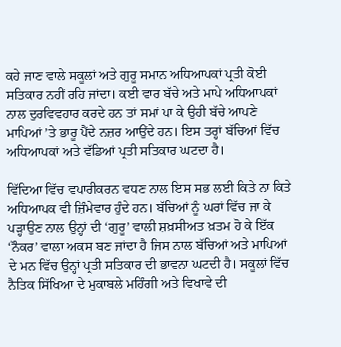ਕਹੇ ਜਾਣ ਵਾਲੇ ਸਕੂਲਾਂ ਅਤੇ ਗੁਰੂ ਸਮਾਨ ਅਧਿਆਪਕਾਂ ਪ੍ਰਤੀ ਕੋਈ ਸਤਿਕਾਰ ਨਹੀਂ ਰਹਿ ਜਾਂਦਾ। ਕਈ ਵਾਰ ਬੱਚੇ ਅਤੇ ਮਾਪੇ ਅਧਿਆਪਕਾਂ ਨਾਲ ਦੁਰਵਿਵਹਾਰ ਕਰਦੇ ਹਨ ਤਾਂ ਸਮਾਂ ਪਾ ਕੇ ਉਹੀ ਬੱਚੇ ਆਪਣੇ ਮਾਪਿਆਂ ’ਤੇ ਭਾਰੂ ਪੈਂਦੇ ਨਜ਼ਰ ਆਉਂਦੇ ਹਨ। ਇਸ ਤਰ੍ਹਾਂ ਬੱਚਿਆਂ ਵਿੱਚ ਅਧਿਆਪਕਾਂ ਅਤੇ ਵੱਡਿਆਂ ਪ੍ਰਤੀ ਸਤਿਕਾਰ ਘਟਦਾ ਹੈ।

ਵਿੱਦਿਆ ਵਿੱਚ ਵਪਾਰੀਕਰਨ ਵਧਣ ਨਾਲ ਇਸ ਸਭ ਲਈ ਕਿਤੇ ਨਾ ਕਿਤੇ ਅਧਿਆਪਕ ਵੀ ਜ਼ਿੰਮੇਵਾਰ ਹੁੰਦੇ ਹਨ। ਬੱਚਿਆਂ ਨੂੰ ਘਰਾਂ ਵਿੱਚ ਜਾ ਕੇ ਪੜ੍ਹਾਉਣ ਨਾਲ ਉਨ੍ਹਾਂ ਦੀ ‘ਗੁਰੂ’ ਵਾਲੀ ਸ਼ਖ਼ਸੀਅਤ ਖ਼ਤਮ ਹੋ ਕੇ ਇੱਕ ‘ਨੌਕਰ’ ਵਾਲਾ ਅਕਸ ਬਣ ਜਾਂਦਾ ਹੈ ਜਿਸ ਨਾਲ ਬੱਚਿਆਂ ਅਤੇ ਮਾਪਿਆਂ ਦੇ ਮਨ ਵਿੱਚ ਉਨ੍ਹਾਂ ਪ੍ਰਤੀ ਸਤਿਕਾਰ ਦੀ ਭਾਵਨਾ ਘਟਦੀ ਹੈ। ਸਕੂਲਾਂ ਵਿੱਚ ਨੈਤਿਕ ਸਿੱਖਿਆ ਦੇ ਮੁਕਾਬਲੇ ਮਹਿੰਗੀ ਅਤੇ ਵਿਖਾਵੇ ਦੀ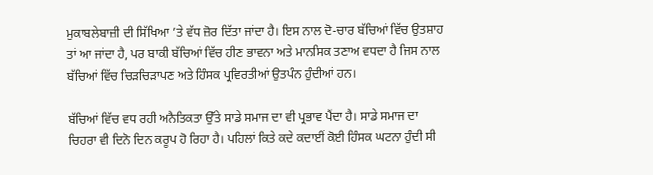ਮੁਕਾਬਲੇਬਾਜ਼ੀ ਦੀ ਸਿੱਖਿਆ ’ਤੇ ਵੱਧ ਜ਼ੋਰ ਦਿੱਤਾ ਜਾਂਦਾ ਹੈ। ਇਸ ਨਾਲ ਦੋ-ਚਾਰ ਬੱਚਿਆਂ ਵਿੱਚ ਉਤਸ਼ਾਹ ਤਾਂ ਆ ਜਾਂਦਾ ਹੈ, ਪਰ ਬਾਕੀ ਬੱਚਿਆਂ ਵਿੱਚ ਹੀਣ ਭਾਵਨਾ ਅਤੇ ਮਾਨਸਿਕ ਤਣਾਅ ਵਧਦਾ ਹੈ ਜਿਸ ਨਾਲ ਬੱਚਿਆਂ ਵਿੱਚ ਚਿੜਚਿੜਾਪਣ ਅਤੇ ਹਿੰਸਕ ਪ੍ਰਵਿਰਤੀਆਂ ਉਤਪੰਨ ਹੁੰਦੀਆਂ ਹਨ।

ਬੱਚਿਆਂ ਵਿੱਚ ਵਧ ਰਹੀ ਅਨੈਤਿਕਤਾ ਉੱਤੇ ਸਾਡੇ ਸਮਾਜ ਦਾ ਵੀ ਪ੍ਰਭਾਵ ਪੈਂਦਾ ਹੈ। ਸਾਡੇ ਸਮਾਜ ਦਾ ਚਿਹਰਾ ਵੀ ਦਿਨੋ ਦਿਨ ਕਰੂਪ ਹੋ ਰਿਹਾ ਹੈ। ਪਹਿਲਾਂ ਕਿਤੇ ਕਦੇ ਕਦਾਈਂ ਕੋਈ ਹਿੰਸਕ ਘਟਨਾ ਹੁੰਦੀ ਸੀ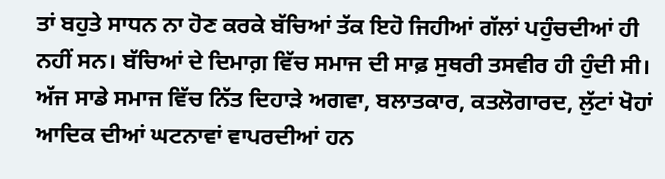ਤਾਂ ਬਹੁਤੇ ਸਾਧਨ ਨਾ ਹੋਣ ਕਰਕੇ ਬੱਚਿਆਂ ਤੱਕ ਇਹੋ ਜਿਹੀਆਂ ਗੱਲਾਂ ਪਹੁੰਚਦੀਆਂ ਹੀ ਨਹੀਂ ਸਨ। ਬੱਚਿਆਂ ਦੇ ਦਿਮਾਗ਼ ਵਿੱਚ ਸਮਾਜ ਦੀ ਸਾਫ਼ ਸੁਥਰੀ ਤਸਵੀਰ ਹੀ ਹੁੰਦੀ ਸੀ। ਅੱਜ ਸਾਡੇ ਸਮਾਜ ਵਿੱਚ ਨਿੱਤ ਦਿਹਾੜੇ ਅਗਵਾ, ਬਲਾਤਕਾਰ, ਕਤਲੋਗਾਰਦ, ਲੁੱਟਾਂ ਖੋਹਾਂ ਆਦਿਕ ਦੀਆਂ ਘਟਨਾਵਾਂ ਵਾਪਰਦੀਆਂ ਹਨ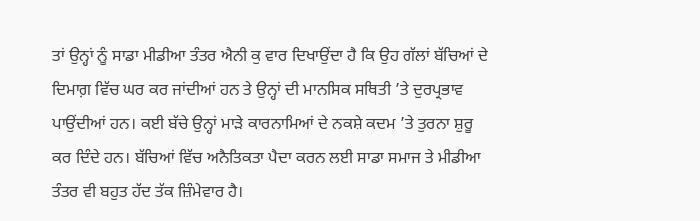ਤਾਂ ਉਨ੍ਹਾਂ ਨੂੰ ਸਾਡਾ ਮੀਡੀਆ ਤੰਤਰ ਐਨੀ ਕੁ ਵਾਰ ਦਿਖਾਉਂਦਾ ਹੈ ਕਿ ਉਹ ਗੱਲਾਂ ਬੱਚਿਆਂ ਦੇ ਦਿਮਾਗ਼ ਵਿੱਚ ਘਰ ਕਰ ਜਾਂਦੀਆਂ ਹਨ ਤੇ ਉਨ੍ਹਾਂ ਦੀ ਮਾਨਸਿਕ ਸਥਿਤੀ ’ਤੇ ਦੁਰਪ੍ਰਭਾਵ ਪਾਉਂਦੀਆਂ ਹਨ। ਕਈ ਬੱਚੇ ਉਨ੍ਹਾਂ ਮਾੜੇ ਕਾਰਨਾਮਿਆਂ ਦੇ ਨਕਸ਼ੇ ਕਦਮ ’ਤੇ ਤੁਰਨਾ ਸ਼ੁਰੂ ਕਰ ਦਿੰਦੇ ਹਨ। ਬੱਚਿਆਂ ਵਿੱਚ ਅਨੈਤਿਕਤਾ ਪੈਦਾ ਕਰਨ ਲਈ ਸਾਡਾ ਸਮਾਜ ਤੇ ਮੀਡੀਆ ਤੰਤਰ ਵੀ ਬਹੁਤ ਹੱਦ ਤੱਕ ਜ਼ਿੰਮੇਵਾਰ ਹੈ।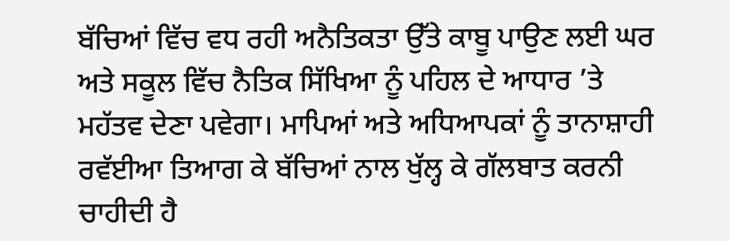ਬੱਚਿਆਂ ਵਿੱਚ ਵਧ ਰਹੀ ਅਨੈਤਿਕਤਾ ਉੱਤੇ ਕਾਬੂ ਪਾਉਣ ਲਈ ਘਰ ਅਤੇ ਸਕੂਲ ਵਿੱਚ ਨੈਤਿਕ ਸਿੱਖਿਆ ਨੂੰ ਪਹਿਲ ਦੇ ਆਧਾਰ ’ਤੇ ਮਹੱਤਵ ਦੇਣਾ ਪਵੇਗਾ। ਮਾਪਿਆਂ ਅਤੇ ਅਧਿਆਪਕਾਂ ਨੂੰ ਤਾਨਾਸ਼ਾਹੀ ਰਵੱਈਆ ਤਿਆਗ ਕੇ ਬੱਚਿਆਂ ਨਾਲ ਖੁੱਲ੍ਹ ਕੇ ਗੱਲਬਾਤ ਕਰਨੀ ਚਾਹੀਦੀ ਹੈ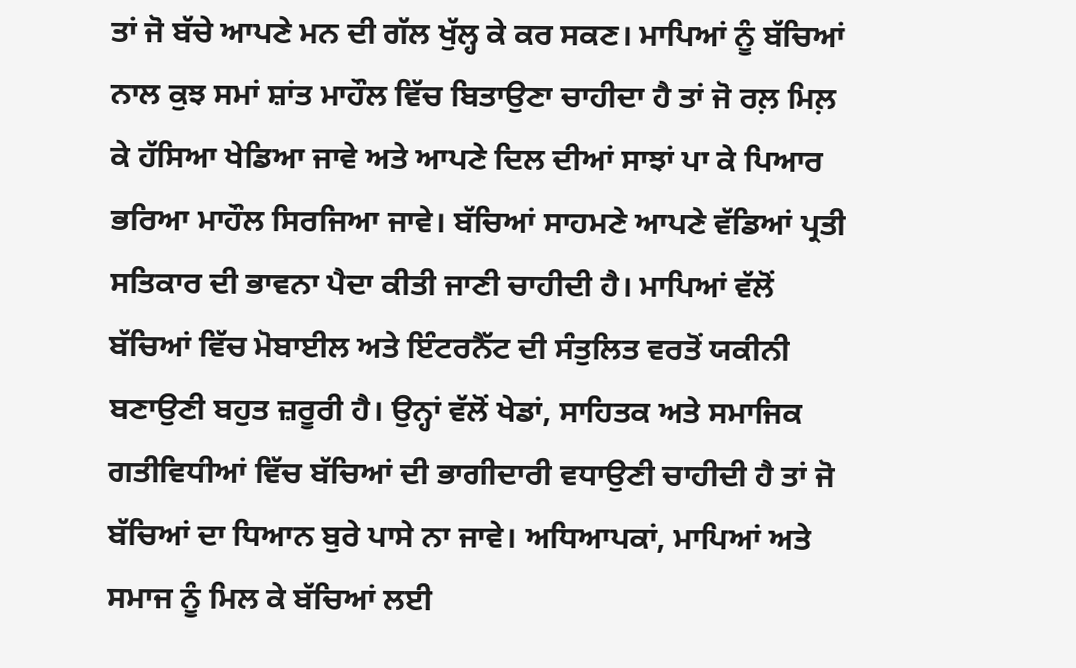ਤਾਂ ਜੋ ਬੱਚੇ ਆਪਣੇ ਮਨ ਦੀ ਗੱਲ ਖੁੱਲ੍ਹ ਕੇ ਕਰ ਸਕਣ। ਮਾਪਿਆਂ ਨੂੰ ਬੱਚਿਆਂ ਨਾਲ ਕੁਝ ਸਮਾਂ ਸ਼ਾਂਤ ਮਾਹੌਲ ਵਿੱਚ ਬਿਤਾਉਣਾ ਚਾਹੀਦਾ ਹੈ ਤਾਂ ਜੋ ਰਲ਼ ਮਿਲ਼ ਕੇ ਹੱਸਿਆ ਖੇਡਿਆ ਜਾਵੇ ਅਤੇ ਆਪਣੇ ਦਿਲ ਦੀਆਂ ਸਾਝਾਂ ਪਾ ਕੇ ਪਿਆਰ ਭਰਿਆ ਮਾਹੌਲ ਸਿਰਜਿਆ ਜਾਵੇ। ਬੱਚਿਆਂ ਸਾਹਮਣੇ ਆਪਣੇ ਵੱਡਿਆਂ ਪ੍ਰਤੀ ਸਤਿਕਾਰ ਦੀ ਭਾਵਨਾ ਪੈਦਾ ਕੀਤੀ ਜਾਣੀ ਚਾਹੀਦੀ ਹੈ। ਮਾਪਿਆਂ ਵੱਲੋਂ ਬੱਚਿਆਂ ਵਿੱਚ ਮੋਬਾਈਲ ਅਤੇ ਇੰਟਰਨੈੱਟ ਦੀ ਸੰਤੁਲਿਤ ਵਰਤੋਂ ਯਕੀਨੀ ਬਣਾਉਣੀ ਬਹੁਤ ਜ਼ਰੂਰੀ ਹੈ। ਉਨ੍ਹਾਂ ਵੱਲੋਂ ਖੇਡਾਂ, ਸਾਹਿਤਕ ਅਤੇ ਸਮਾਜਿਕ ਗਤੀਵਿਧੀਆਂ ਵਿੱਚ ਬੱਚਿਆਂ ਦੀ ਭਾਗੀਦਾਰੀ ਵਧਾਉਣੀ ਚਾਹੀਦੀ ਹੈ ਤਾਂ ਜੋ ਬੱਚਿਆਂ ਦਾ ਧਿਆਨ ਬੁਰੇ ਪਾਸੇ ਨਾ ਜਾਵੇ। ਅਧਿਆਪਕਾਂ, ਮਾਪਿਆਂ ਅਤੇ ਸਮਾਜ ਨੂੰ ਮਿਲ ਕੇ ਬੱਚਿਆਂ ਲਈ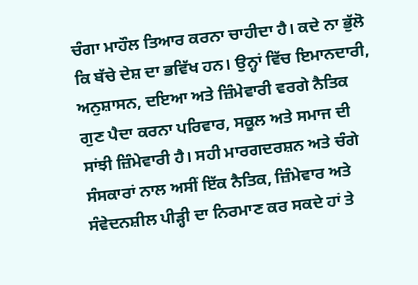ਚੰਗਾ ਮਾਹੌਲ ਤਿਆਰ ਕਰਨਾ ਚਾਹੀਦਾ ਹੈ। ਕਦੇ ਨਾ ਭੁੱਲੋ ਕਿ ਬੱਚੇ ਦੇਸ਼ ਦਾ ਭਵਿੱਖ ਹਨ। ਉਨ੍ਹਾਂ ਵਿੱਚ ਇਮਾਨਦਾਰੀ, ਅਨੁਸ਼ਾਸਨ, ਦਇਆ ਅਤੇ ਜ਼ਿੰਮੇਵਾਰੀ ਵਰਗੇ ਨੈਤਿਕ ਗੁਣ ਪੈਦਾ ਕਰਨਾ ਪਰਿਵਾਰ, ਸਕੂਲ ਅਤੇ ਸਮਾਜ ਦੀ ਸਾਂਝੀ ਜ਼ਿੰਮੇਵਾਰੀ ਹੈ। ਸਹੀ ਮਾਰਗਦਰਸ਼ਨ ਅਤੇ ਚੰਗੇ ਸੰਸਕਾਰਾਂ ਨਾਲ ਅਸੀਂ ਇੱਕ ਨੈਤਿਕ, ਜ਼ਿੰਮੇਵਾਰ ਅਤੇ ਸੰਵੇਦਨਸ਼ੀਲ ਪੀੜ੍ਹੀ ਦਾ ਨਿਰਮਾਣ ਕਰ ਸਕਦੇ ਹਾਂ ਤੇ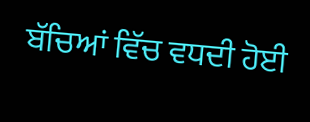ਬੱਚਿਆਂ ਵਿੱਚ ਵਧਦੀ ਹੋਈ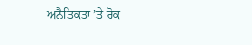ਅਨੈਤਿਕਤਾ ’ਤੇ ਰੋਕ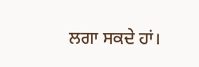ਲਗਾ ਸਕਦੇ ਹਾਂ।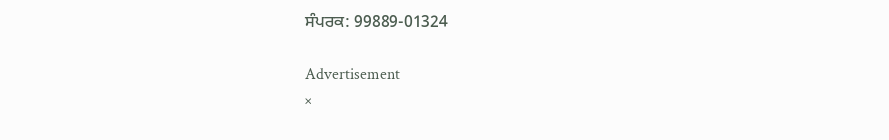ਸੰਪਰਕ: 99889-01324

Advertisement
×